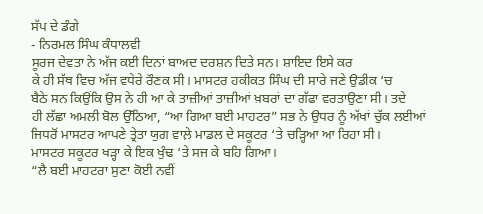ਸੱਪ ਦੇ ਡੰਗੇ
- ਨਿਰਮਲ ਸਿੰਘ ਕੰਧਾਲਵੀ
ਸੂਰਜ ਦੇਵਤਾ ਨੇ ਅੱਜ ਕਈ ਦਿਨਾਂ ਬਾਅਦ ਦਰਸ਼ਨ ਦਿਤੇ ਸਨ। ਸ਼ਾਇਦ ਇਸੇ ਕਰ
ਕੇ ਹੀ ਸੱਥ ਵਿਚ ਅੱਜ ਵਧੇਰੇ ਰੌਣਕ ਸੀ। ਮਾਸਟਰ ਹਕੀਕਤ ਸਿੰਘ ਦੀ ਸਾਰੇ ਜਣੇ ਉਡੀਕ ‘ਚ
ਬੈਠੇ ਸਨ ਕਿਉਂਕਿ ਉਸ ਨੇ ਹੀ ਆ ਕੇ ਤਾਜ਼ੀਆਂ ਤਾਜ਼ੀਆਂ ਖ਼ਬਰਾਂ ਦਾ ਗੱਫਾ ਵਰਤਾਉਣਾ ਸੀ। ਤਦੇ
ਹੀ ਲੱਛਾ ਅਮਲੀ ਬੋਲ ਉੱਠਿਆ, “ਆ ਗਿਆ ਬਈ ਮਾਹਟਰ” ਸਭ ਨੇ ਉਧਰ ਨੂੰ ਅੱਖਾਂ ਚੁੱਕ ਲਈਆਂ
ਜਿਧਰੋਂ ਮਾਸਟਰ ਆਪਣੇ ਤ੍ਰੇਤਾ ਯੁਗ ਵਾਲ਼ੇ ਮਾਡਲ ਦੇ ਸਕੂਟਰ ‘ਤੇ ਚੜ੍ਹਿਆ ਆ ਰਿਹਾ ਸੀ।
ਮਾਸਟਰ ਸਕੂਟਰ ਖੜ੍ਹਾ ਕੇ ਇਕ ਖੁੰਢ ‘ਤੇ ਸਜ ਕੇ ਬਹਿ ਗਿਆ।
“ਲੈ ਬਈ ਮਾਹਟਰਾ ਸੁਣਾ ਕੋਈ ਨਵੀਂ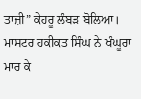ਤਾਜ਼ੀ” ਕੇਹਰੂ ਲੰਬੜ ਬੋਲਿਆ।
ਮਾਸਟਰ ਹਕੀਕਤ ਸਿੰਘ ਨੇ ਖੰਘੂਰਾ ਮਾਰ ਕੇ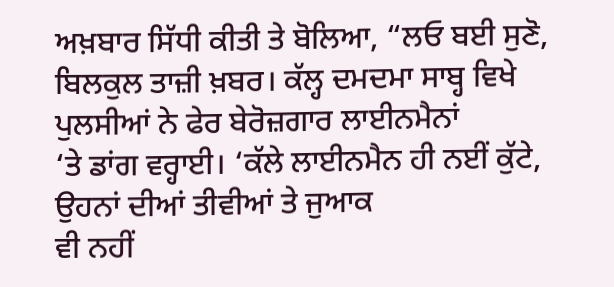ਅਖ਼ਬਾਰ ਸਿੱਧੀ ਕੀਤੀ ਤੇ ਬੋਲਿਆ, “ਲਓ ਬਈ ਸੁਣੋ,
ਬਿਲਕੁਲ ਤਾਜ਼ੀ ਖ਼ਬਰ। ਕੱਲ੍ਹ ਦਮਦਮਾ ਸਾਬ੍ਹ ਵਿਖੇ ਪੁਲਸੀਆਂ ਨੇ ਫੇਰ ਬੇਰੋਜ਼ਗਾਰ ਲਾਈਨਮੈਨਾਂ
‘ਤੇ ਡਾਂਗ ਵਰ੍ਹਾਈ। ‘ਕੱਲੇ ਲਾਈਨਮੈਨ ਹੀ ਨਈਂ ਕੁੱਟੇ, ਉਹਨਾਂ ਦੀਆਂ ਤੀਵੀਆਂ ਤੇ ਜੁਆਕ
ਵੀ ਨਹੀਂ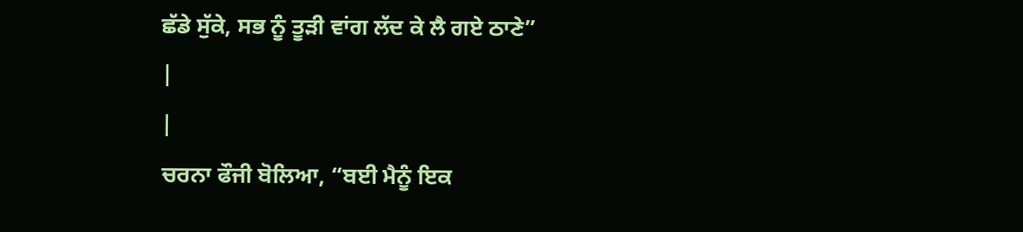ਛੱਡੇ ਸੁੱਕੇ, ਸਭ ਨੂੰ ਤੂੜੀ ਵਾਂਗ ਲੱਦ ਕੇ ਲੈ ਗਏ ਠਾਣੇ”
|
|
ਚਰਨਾ ਫੌਜੀ ਬੋਲਿਆ, “ਬਈ ਮੈਨੂੰ ਇਕ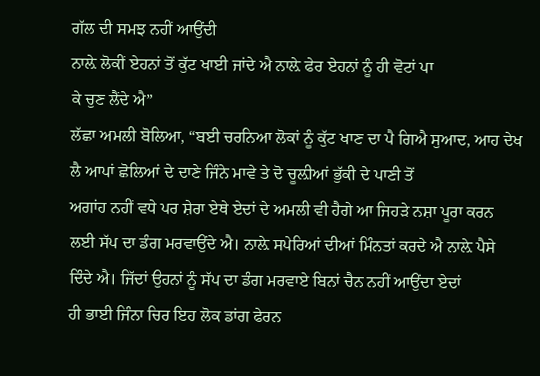ਗੱਲ ਦੀ ਸਮਝ ਨਹੀਂ ਆਉਂਦੀ
ਨਾਲ਼ੇ ਲੋਕੀਂ ਏਹਨਾਂ ਤੋਂ ਕੁੱਟ ਖਾਈ ਜਾਂਦੇ ਐ ਨਾਲ਼ੇ ਫੇਰ ਏਹਨਾਂ ਨੂੰ ਹੀ ਵੋਟਾਂ ਪਾ
ਕੇ ਚੁਣ ਲੈਂਦੇ ਐ”
ਲੱਛਾ ਅਮਲੀ ਬੋਲਿਆ, “ਬਈ ਚਰਨਿਆ ਲੋਕਾਂ ਨੂੰ ਕੁੱਟ ਖਾਣ ਦਾ ਪੈ ਗਿਐ ਸੁਆਦ, ਆਹ ਦੇਖ
ਲੈ ਆਪਾਂ ਛੋਲਿਆਂ ਦੇ ਦਾਣੇ ਜਿੰਨੇ ਮਾਵੇ ਤੇ ਦੋ ਚੂਲ਼ੀਆਂ ਭੁੱਕੀ ਦੇ ਪਾਣੀ ਤੋਂ
ਅਗਾਂਹ ਨਹੀਂ ਵਧੇ ਪਰ ਸ਼ੇਰਾ ਏਥੇ ਏਦਾਂ ਦੇ ਅਮਲੀ ਵੀ ਹੈਗੇ ਆ ਜਿਹੜੇ ਨਸ਼ਾ ਪੂਰਾ ਕਰਨ
ਲਈ ਸੱਪ ਦਾ ਡੰਗ ਮਰਵਾਉਂਦੇ ਐ। ਨਾਲ਼ੇ ਸਪੇਰਿਆਂ ਦੀਆਂ ਮਿੰਨਤਾਂ ਕਰਦੇ ਐ ਨਾਲ਼ੇ ਪੈਸੇ
ਦਿੰਦੇ ਐ। ਜਿੱਦਾਂ ਉਹਨਾਂ ਨੂੰ ਸੱਪ ਦਾ ਡੰਗ ਮਰਵਾਏ ਬਿਨਾਂ ਚੈਨ ਨਹੀਂ ਆਉਂਦਾ ਏਦਾਂ
ਹੀ ਭਾਈ ਜਿੰਨਾ ਚਿਰ ਇਹ ਲੋਕ ਡਾਂਗ ਫੇਰਨ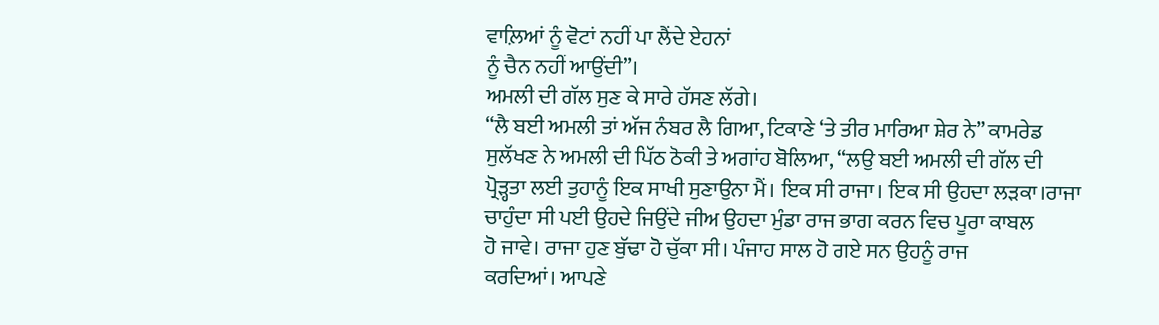ਵਾਲ਼ਿਆਂ ਨੂੰ ਵੋਟਾਂ ਨਹੀਂ ਪਾ ਲੈਂਦੇ ਏਹਨਾਂ
ਨੂੰ ਚੈਨ ਨਹੀਂ ਆਉਂਦੀ”।
ਅਮਲੀ ਦੀ ਗੱਲ ਸੁਣ ਕੇ ਸਾਰੇ ਹੱਸਣ ਲੱਗੇ।
“ਲੈ ਬਈ ਅਮਲੀ ਤਾਂ ਅੱਜ ਨੰਬਰ ਲੈ ਗਿਆ, ਟਿਕਾਣੇ ‘ਤੇ ਤੀਰ ਮਾਰਿਆ ਸ਼ੇਰ ਨੇ” ਕਾਮਰੇਡ
ਸੁਲੱਖਣ ਨੇ ਅਮਲੀ ਦੀ ਪਿੱਠ ਠੋਕੀ ਤੇ ਅਗਾਂਹ ਬੋਲਿਆ, “ਲਉ ਬਈ ਅਮਲੀ ਦੀ ਗੱਲ ਦੀ
ਪ੍ਰੋੜ੍ਹਤਾ ਲਈ ਤੁਹਾਨੂੰ ਇਕ ਸਾਖੀ ਸੁਣਾਉਨਾ ਮੈਂ। ਇਕ ਸੀ ਰਾਜਾ। ਇਕ ਸੀ ਉਹਦਾ ਲੜਕਾ।ਰਾਜਾ
ਚਾਹੁੰਦਾ ਸੀ ਪਈ ਉਹਦੇ ਜਿਉਂਦੇ ਜੀਅ ਉਹਦਾ ਮੁੰਡਾ ਰਾਜ ਭਾਗ ਕਰਨ ਵਿਚ ਪੂਰਾ ਕਾਬਲ
ਹੋ ਜਾਵੇ। ਰਾਜਾ ਹੁਣ ਬੁੱਢਾ ਹੋ ਚੁੱਕਾ ਸੀ। ਪੰਜਾਹ ਸਾਲ ਹੋ ਗਏ ਸਨ ਉਹਨੂੰ ਰਾਜ
ਕਰਦਿਆਂ। ਆਪਣੇ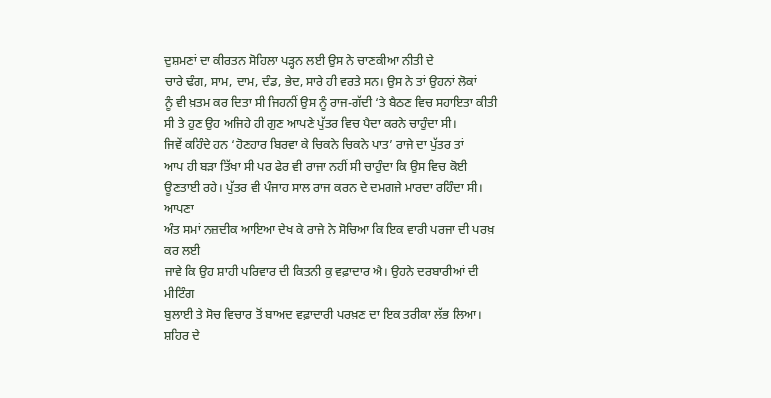ਦੁਸ਼ਮਣਾਂ ਦਾ ਕੀਰਤਨ ਸੋਹਿਲਾ ਪੜ੍ਹਨ ਲਈ ਉਸ ਨੇ ਚਾਣਕੀਆ ਨੀਤੀ ਦੇ
ਚਾਰੇ ਢੰਗ, ਸਾਮ, ਦਾਮ, ਦੰਡ, ਭੇਦ, ਸਾਰੇ ਹੀ ਵਰਤੇ ਸਨ। ਉਸ ਨੇ ਤਾਂ ਉਹਨਾਂ ਲੋਕਾਂ
ਨੂੰ ਵੀ ਖ਼ਤਮ ਕਰ ਦਿਤਾ ਸੀ ਜਿਹਨੀਂ ਉਸ ਨੂੰ ਰਾਜ-ਗੱਦੀ ‘ਤੇ ਬੈਠਣ ਵਿਚ ਸਹਾਇਤਾ ਕੀਤੀ
ਸੀ ਤੇ ਹੁਣ ਉਹ ਅਜਿਹੇ ਹੀ ਗੁਣ ਆਪਣੇ ਪੁੱਤਰ ਵਿਚ ਪੈਦਾ ਕਰਨੇ ਚਾਹੁੰਦਾ ਸੀ।
ਜਿਵੇਂ ਕਹਿੰਦੇ ਹਨ ‘ਹੋਣਹਾਰ ਬਿਰਵਾ ਕੇ ਚਿਕਨੇ ਚਿਕਨੇ ਪਾਤ’ ਰਾਜੇ ਦਾ ਪੁੱਤਰ ਤਾਂ
ਆਪ ਹੀ ਬੜਾ ਤਿੱਖਾ ਸੀ ਪਰ ਫੇਰ ਵੀ ਰਾਜਾ ਨਹੀਂ ਸੀ ਚਾਹੁੰਦਾ ਕਿ ਉਸ ਵਿਚ ਕੋਈ
ਊਣਤਾਈ ਰਹੇ। ਪੁੱਤਰ ਵੀ ਪੰਜਾਹ ਸਾਲ ਰਾਜ ਕਰਨ ਦੇ ਦਮਗਜੇ ਮਾਰਦਾ ਰਹਿੰਦਾ ਸੀ। ਆਪਣਾ
ਅੰਤ ਸਮਾਂ ਨਜ਼ਦੀਕ ਆਇਆ ਦੇਖ ਕੇ ਰਾਜੇ ਨੇ ਸੋਚਿਆ ਕਿ ਇਕ ਵਾਰੀ ਪਰਜਾ ਦੀ ਪਰਖ਼ ਕਰ ਲਈ
ਜਾਵੇ ਕਿ ਉਹ ਸ਼ਾਹੀ ਪਰਿਵਾਰ ਦੀ ਕਿਤਨੀ ਕੁ ਵਫ਼ਾਦਾਰ ਐ। ਉਹਨੇ ਦਰਬਾਰੀਆਂ ਦੀ ਮੀਟਿੰਗ
ਬੁਲਾਈ ਤੇ ਸੋਚ ਵਿਚਾਰ ਤੋਂ ਬਾਅਦ ਵਫ਼ਾਦਾਰੀ ਪਰਖ਼ਣ ਦਾ ਇਕ ਤਰੀਕਾ ਲੱਭ ਲਿਆ।
ਸ਼ਹਿਰ ਦੇ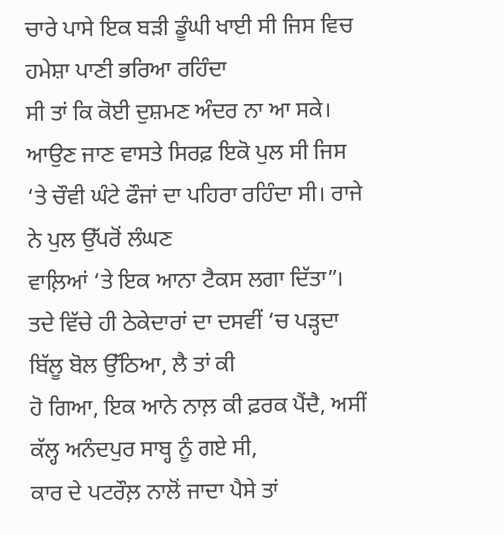ਚਾਰੇ ਪਾਸੇ ਇਕ ਬੜੀ ਡੂੰਘੀ ਖਾਈ ਸੀ ਜਿਸ ਵਿਚ ਹਮੇਸ਼ਾ ਪਾਣੀ ਭਰਿਆ ਰਹਿੰਦਾ
ਸੀ ਤਾਂ ਕਿ ਕੋਈ ਦੁਸ਼ਮਣ ਅੰਦਰ ਨਾ ਆ ਸਕੇ। ਆਉਣ ਜਾਣ ਵਾਸਤੇ ਸਿਰਫ਼ ਇਕੋ ਪੁਲ ਸੀ ਜਿਸ
‘ਤੇ ਚੌਵੀ ਘੰਟੇ ਫੌਜਾਂ ਦਾ ਪਹਿਰਾ ਰਹਿੰਦਾ ਸੀ। ਰਾਜੇ ਨੇ ਪੁਲ ਉੱਪਰੋਂ ਲੰਘਣ
ਵਾਲ਼ਿਆਂ ‘ਤੇ ਇਕ ਆਨਾ ਟੈਕਸ ਲਗਾ ਦਿੱਤਾ”।
ਤਦੇ ਵਿੱਚੇ ਹੀ ਠੇਕੇਦਾਰਾਂ ਦਾ ਦਸਵੀਂ ‘ਚ ਪੜ੍ਹਦਾ ਬਿੱਲੂ ਬੋਲ ਉੱਠਿਆ, ਲੈ ਤਾਂ ਕੀ
ਹੋ ਗਿਆ, ਇਕ ਆਨੇ ਨਾਲ਼ ਕੀ ਫ਼ਰਕ ਪੈਂਦੈ, ਅਸੀਂ ਕੱਲ੍ਹ ਅਨੰਦਪੁਰ ਸਾਬ੍ਹ ਨੂੰ ਗਏ ਸੀ,
ਕਾਰ ਦੇ ਪਟਰੌਲ਼ ਨਾਲੋਂ ਜਾਦਾ ਪੈਸੇ ਤਾਂ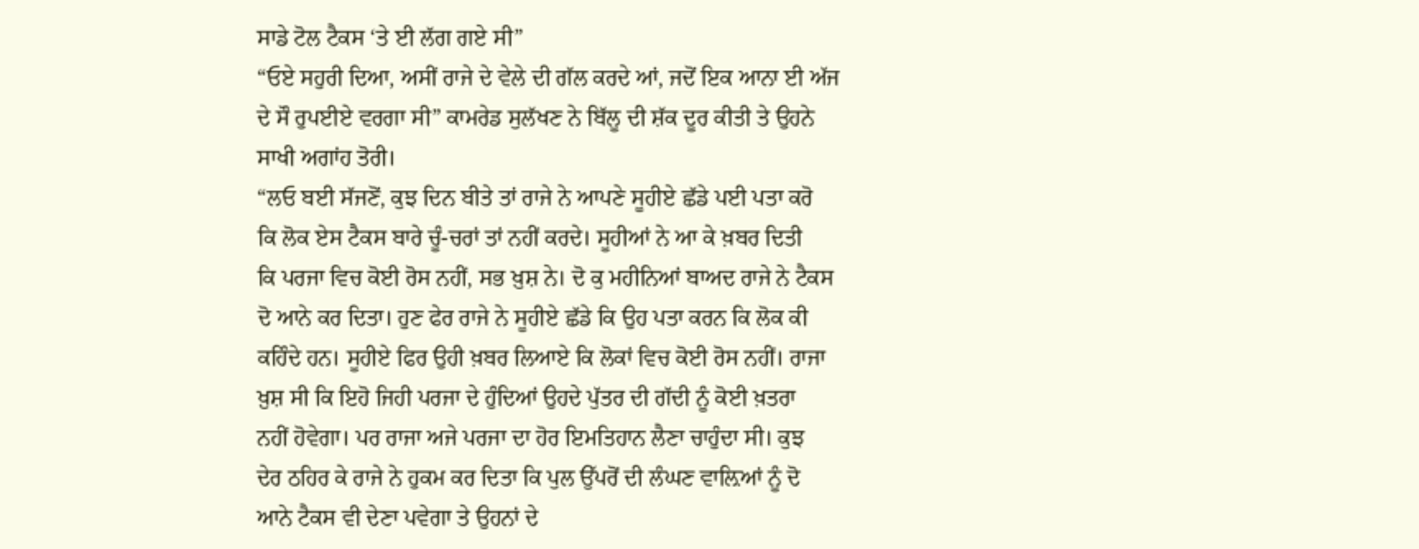ਸਾਡੇ ਟੋਲ ਟੈਕਸ ‘ਤੇ ਈ ਲੱਗ ਗਏ ਸੀ”
“ਓਏ ਸਹੁਰੀ ਦਿਆ, ਅਸੀਂ ਰਾਜੇ ਦੇ ਵੇਲੇ ਦੀ ਗੱਲ ਕਰਦੇ ਆਂ, ਜਦੋਂ ਇਕ ਆਨਾ ਈ ਅੱਜ
ਦੇ ਸੌ ਰੁਪਈਏ ਵਰਗਾ ਸੀ” ਕਾਮਰੇਡ ਸੁਲੱਖਣ ਨੇ ਬਿੱਲੂ ਦੀ ਸ਼ੱਕ ਦੂਰ ਕੀਤੀ ਤੇ ਉਹਨੇ
ਸਾਖੀ ਅਗਾਂਹ ਤੋਰੀ।
“ਲਓ ਬਈ ਸੱਜਣੋਂ, ਕੁਝ ਦਿਨ ਬੀਤੇ ਤਾਂ ਰਾਜੇ ਨੇ ਆਪਣੇ ਸੂਹੀਏ ਛੱਡੇ ਪਈ ਪਤਾ ਕਰੋ
ਕਿ ਲੋਕ ਏਸ ਟੈਕਸ ਬਾਰੇ ਚੂੰ-ਚਰਾਂ ਤਾਂ ਨਹੀਂ ਕਰਦੇ। ਸੂਹੀਆਂ ਨੇ ਆ ਕੇ ਖ਼ਬਰ ਦਿਤੀ
ਕਿ ਪਰਜਾ ਵਿਚ ਕੋਈ ਰੋਸ ਨਹੀਂ, ਸਭ ਖ਼ੁਸ਼ ਨੇ। ਦੋ ਕੁ ਮਹੀਨਿਆਂ ਬਾਅਦ ਰਾਜੇ ਨੇ ਟੈਕਸ
ਦੋ ਆਨੇ ਕਰ ਦਿਤਾ। ਹੁਣ ਫੇਰ ਰਾਜੇ ਨੇ ਸੂਹੀਏ ਛੱਡੇ ਕਿ ਉਹ ਪਤਾ ਕਰਨ ਕਿ ਲੋਕ ਕੀ
ਕਹਿੰਦੇ ਹਨ। ਸੂਹੀਏ ਫਿਰ ਉਹੀ ਖ਼ਬਰ ਲਿਆਏ ਕਿ ਲੋਕਾਂ ਵਿਚ ਕੋਈ ਰੋਸ ਨਹੀਂ। ਰਾਜਾ
ਖ਼ੁਸ਼ ਸੀ ਕਿ ਇਹੋ ਜਿਹੀ ਪਰਜਾ ਦੇ ਹੁੰਦਿਆਂ ਉਹਦੇ ਪੁੱਤਰ ਦੀ ਗੱਦੀ ਨੂੰ ਕੋਈ ਖ਼ਤਰਾ
ਨਹੀਂ ਹੋਵੇਗਾ। ਪਰ ਰਾਜਾ ਅਜੇ ਪਰਜਾ ਦਾ ਹੋਰ ਇਮਤਿਹਾਨ ਲੈਣਾ ਚਾਹੁੰਦਾ ਸੀ। ਕੁਝ
ਦੇਰ ਠਹਿਰ ਕੇ ਰਾਜੇ ਨੇ ਹੁਕਮ ਕਰ ਦਿਤਾ ਕਿ ਪੁਲ ਉੱਪਰੋਂ ਦੀ ਲੰਘਣ ਵਾਲ਼ਿਆਂ ਨੂੰ ਦੋ
ਆਨੇ ਟੈਕਸ ਵੀ ਦੇਣਾ ਪਵੇਗਾ ਤੇ ਉਹਨਾਂ ਦੇ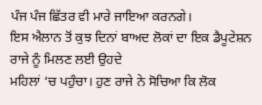ਪੰਜ ਪੰਜ ਛਿੱਤਰ ਵੀ ਮਾਰੇ ਜਾਇਆ ਕਰਨਗੇ।
ਇਸ ਐਲਾਨ ਤੋਂ ਕੁਝ ਦਿਨਾਂ ਬਾਅਦ ਲੋਕਾਂ ਦਾ ਇਕ ਡੈਪੂਟੇਸ਼ਨ ਰਾਜੇ ਨੂੰ ਮਿਲਣ ਲਈ ਉਹਦੇ
ਮਹਿਲਾਂ ‘ਚ ਪਹੁੰਚਾ। ਹੁਣ ਰਾਜੇ ਨੇ ਸੋਚਿਆ ਕਿ ਲੋਕ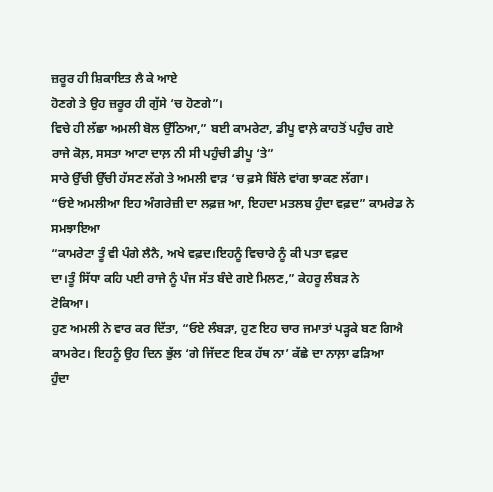ਜ਼ਰੂਰ ਹੀ ਸ਼ਿਕਾਇਤ ਲੈ ਕੇ ਆਏ
ਹੋਣਗੇ ਤੇ ਉਹ ਜ਼ਰੂਰ ਹੀ ਗੁੱਸੇ ‘ਚ ਹੋਣਗੇ”।
ਵਿਚੇ ਹੀ ਲੱਛਾ ਅਮਲੀ ਬੋਲ ਉੱਠਿਆ,” ਬਈ ਕਾਮਰੇਟਾ, ਡੀਪੂ ਵਾਲ਼ੇ ਕਾਹਤੋਂ ਪਹੁੰਚ ਗਏ
ਰਾਜੇ ਕੋਲ਼, ਸਸਤਾ ਆਟਾ ਦਾਲ਼ ਨੀ ਸੀ ਪਹੁੰਚੀ ਡੀਪੂ ‘ਤੇ”
ਸਾਰੇ ਉੱਚੀ ਉੱਚੀ ਹੱਸਣ ਲੱਗੇ ਤੇ ਅਮਲੀ ਵਾੜ ‘ਚ ਫ਼ਸੇ ਬਿੱਲੇ ਵਾਂਗ ਝਾਕਣ ਲੱਗਾ।
“ਓਏ ਅਮਲੀਆ ਇਹ ਅੰਗਰੇਜ਼ੀ ਦਾ ਲਫ਼ਜ਼ ਆ, ਇਹਦਾ ਮਤਲਬ ਹੁੰਦਾ ਵਫ਼ਦ” ਕਾਮਰੇਡ ਨੇ ਸਮਝਾਇਆ
“ਕਾਮਰੇਟਾ ਤੂੰ ਵੀ ਪੰਗੇ ਲੈਨੈ, ਅਖੇ ਵਫ਼ਦ।ਇਹਨੂੰ ਵਿਚਾਰੇ ਨੂੰ ਕੀ ਪਤਾ ਵਫ਼ਦ
ਦਾ।ਤੂੰ ਸਿੱਧਾ ਕਹਿ ਪਈ ਰਾਜੇ ਨੂੰ ਪੰਜ ਸੱਤ ਬੰਦੇ ਗਏ ਮਿਲਣ,” ਕੇਹਰੂ ਲੰਬੜ ਨੇ
ਟੋਕਿਆ।
ਹੁਣ ਅਮਲੀ ਨੇ ਵਾਰ ਕਰ ਦਿੱਤਾ, “ਓਏ ਲੰਬੜਾ, ਹੁਣ ਇਹ ਚਾਰ ਜਮਾਤਾਂ ਪੜ੍ਹਕੇ ਬਣ ਗਿਐ
ਕਾਮਰੇਟ। ਇਹਨੂੰ ਉਹ ਦਿਨ ਭੁੱਲ ‘ਗੇ ਜਿੱਦਣ ਇਕ ਹੱਥ ਨਾ’ ਕੱਛੇ ਦਾ ਨਾਲ਼ਾ ਫੜਿਆ
ਹੁੰਦਾ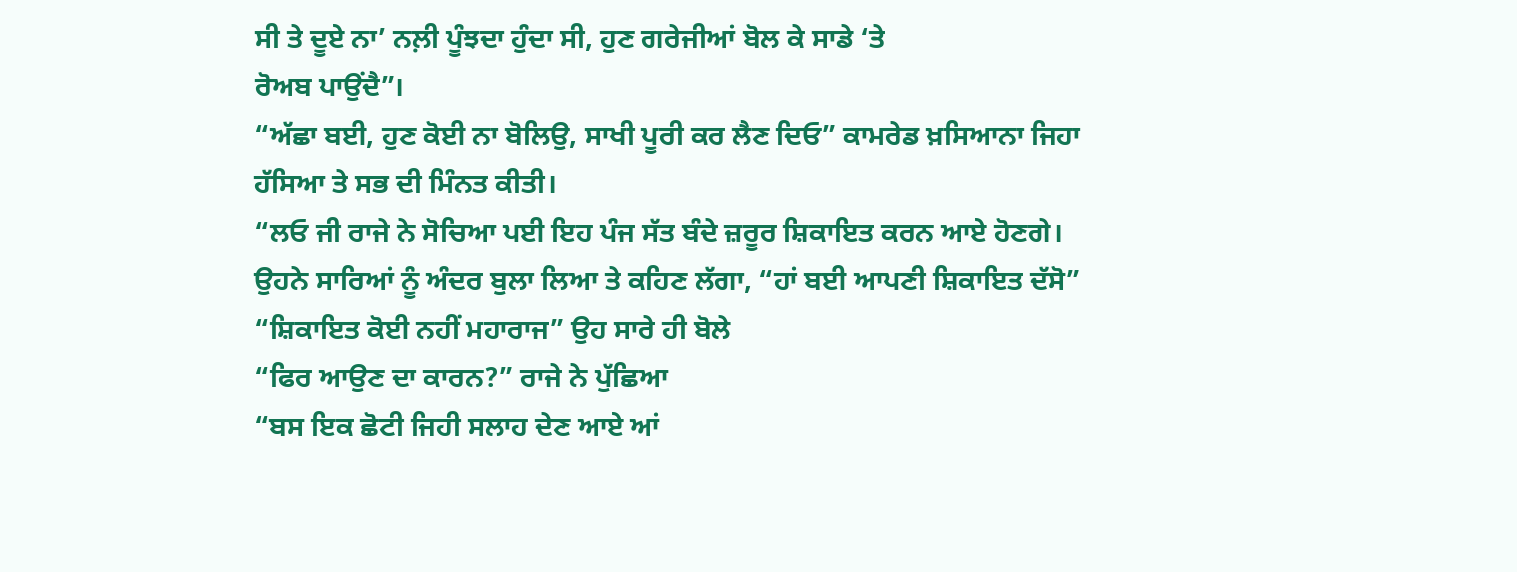ਸੀ ਤੇ ਦੂਏ ਨਾ’ ਨਲ਼ੀ ਪੂੰਝਦਾ ਹੁੰਦਾ ਸੀ, ਹੁਣ ਗਰੇਜੀਆਂ ਬੋਲ ਕੇ ਸਾਡੇ ‘ਤੇ
ਰੋਅਬ ਪਾਉਂਦੈ”।
“ਅੱਛਾ ਬਈ, ਹੁਣ ਕੋਈ ਨਾ ਬੋਲਿਉ, ਸਾਖੀ ਪੂਰੀ ਕਰ ਲੈਣ ਦਿਓ” ਕਾਮਰੇਡ ਖ਼ਸਿਆਨਾ ਜਿਹਾ
ਹੱਸਿਆ ਤੇ ਸਭ ਦੀ ਮਿੰਨਤ ਕੀਤੀ।
“ਲਓ ਜੀ ਰਾਜੇ ਨੇ ਸੋਚਿਆ ਪਈ ਇਹ ਪੰਜ ਸੱਤ ਬੰਦੇ ਜ਼ਰੂਰ ਸ਼ਿਕਾਇਤ ਕਰਨ ਆਏ ਹੋਣਗੇ।
ਉਹਨੇ ਸਾਰਿਆਂ ਨੂੰ ਅੰਦਰ ਬੁਲਾ ਲਿਆ ਤੇ ਕਹਿਣ ਲੱਗਾ, “ਹਾਂ ਬਈ ਆਪਣੀ ਸ਼ਿਕਾਇਤ ਦੱਸੋ”
“ਸ਼ਿਕਾਇਤ ਕੋਈ ਨਹੀਂ ਮਹਾਰਾਜ” ਉਹ ਸਾਰੇ ਹੀ ਬੋਲੇ
“ਫਿਰ ਆਉਣ ਦਾ ਕਾਰਨ?” ਰਾਜੇ ਨੇ ਪੁੱਛਿਆ
“ਬਸ ਇਕ ਛੋਟੀ ਜਿਹੀ ਸਲਾਹ ਦੇਣ ਆਏ ਆਂ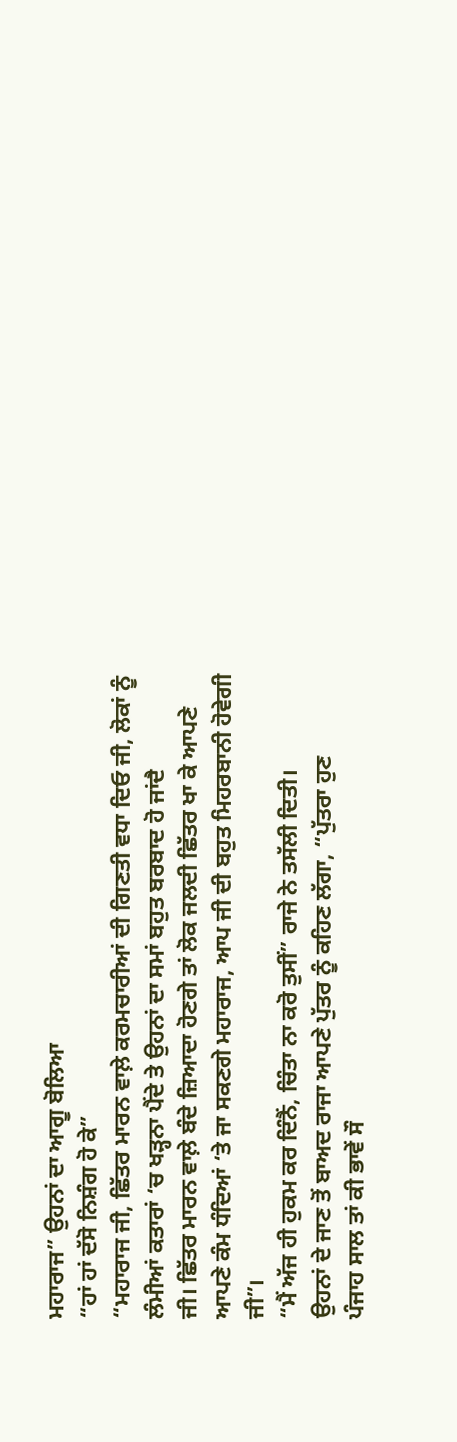ਮਹਾਰਾਜ” ਉਹਨਾਂ ਦਾ ਆਗੂ ਬੋਲਿਆ
“ਹਾਂ ਹਾਂ ਦੱਸੋ ਨਿਸ਼ੰਗ ਹੋ ਕੇ”
“ਮਹਾਰਾਜ ਜੀ, ਛਿੱਤਰ ਮਾਰਨ ਵਾਲ਼ੇ ਕਰਮਚਾਰੀਆਂ ਦੀ ਗਿਣਤੀ ਵਧਾ ਦਿਓ ਜੀ, ਲੋਕਾਂ ਨੂੰ
ਲੰਮੀਆਂ ਕਤਾਰਾਂ ‘ਚ ਖੜ੍ਹਨਾ ਪੈਂਦੇ ਤੇ ਉਹਨਾਂ ਦਾ ਸਮਾਂ ਬਹੁਤ ਬਰਬਾਦ ਹੋ ਜਾਂਦੈ
ਜੀ। ਛਿੱਤਰ ਮਾਰਨ ਵਾਲ਼ੇ ਬੰਦੇ ਜ਼ਿਆਦਾ ਹੋਣਗੇ ਤਾਂ ਲੋਕ ਜਲਦੀ ਛਿੱਤਰ ਖਾ ਕੇ ਆਪਣੇ
ਆਪਣੇ ਕੰਮ ਧੰਦਿਆਂ ‘ਤੇ ਜਾ ਸਕਣਗੇ ਮਹਾਰਾਜ, ਆਪ ਜੀ ਦੀ ਬਹੁਤ ਮਿਹਰਬਾਨੀ ਹੋਵੇਗੀ
ਜੀ”।
“ਮੈਂ ਅੱਜ ਹੀ ਹੁਕਮ ਕਰ ਦਿੰਨੈਂ, ਚਿੰਤਾ ਨਾ ਕਰੋ ਤੁਸੀਂ” ਰਾਜੇ ਨੇ ਤਸੱਲੀ ਦਿਤੀ।
ਉਹਨਾਂ ਦੇ ਜਾਣ ਤੋਂ ਬਾਅਦ ਰਾਜਾ ਆਪਣੇ ਪੁੱਤਰ ਨੂੰ ਕਹਿਣ ਲੱਗਾ, “ਪੁੱਤਰਾ ਹੁਣ
ਪੰਜਾਹ ਸਾਲ ਤਾਂ ਕੀ ਭਾਵੇਂ ਸੌ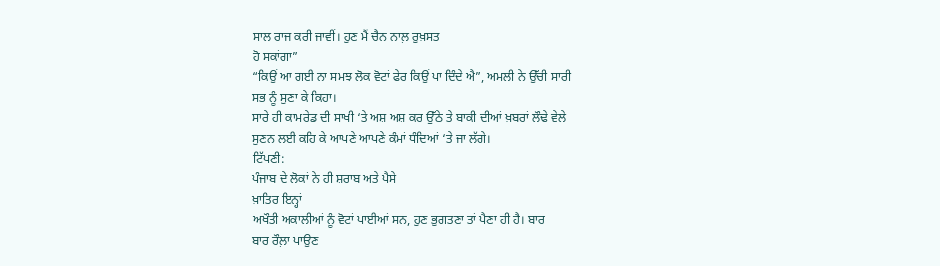ਸਾਲ ਰਾਜ ਕਰੀ ਜਾਵੀਂ। ਹੁਣ ਮੈਂ ਚੈਨ ਨਾਲ਼ ਰੁਖ਼ਸਤ
ਹੋ ਸਕਾਂਗਾ”
“ਕਿਉਂ ਆ ਗਈ ਨਾ ਸਮਝ ਲੋਕ ਵੋਟਾਂ ਫੇਰ ਕਿਉਂ ਪਾ ਦਿੰਦੇ ਐ”, ਅਮਲੀ ਨੇ ਉੱਚੀ ਸਾਰੀ
ਸਭ ਨੂੰ ਸੁਣਾ ਕੇ ਕਿਹਾ।
ਸਾਰੇ ਹੀ ਕਾਮਰੇਡ ਦੀ ਸਾਖੀ ‘ਤੇ ਅਸ਼ ਅਸ਼ ਕਰ ਉੱਠੇ ਤੇ ਬਾਕੀ ਦੀਆਂ ਖ਼ਬਰਾਂ ਲੌਢੇ ਵੇਲੇ
ਸੁਣਨ ਲਈ ਕਹਿ ਕੇ ਆਪਣੇ ਆਪਣੇ ਕੰਮਾਂ ਧੰਦਿਆਂ ‘ਤੇ ਜਾ ਲੱਗੇ।
ਟਿੱਪਣੀ:
ਪੰਜਾਬ ਦੇ ਲੋਕਾਂ ਨੇ ਹੀ ਸ਼ਰਾਬ ਅਤੇ ਪੈਸੇ
ਖ਼ਾਤਿਰ ਇਨ੍ਹਾਂ
ਅਖੌਤੀ ਅਕਾਲੀਆਂ ਨੂੰ ਵੋਟਾਂ ਪਾਈਆਂ ਸਨ, ਹੁਣ ਭੁਗਤਣਾ ਤਾਂ ਪੈਣਾ ਹੀ ਹੈ। ਬਾਰ
ਬਾਰ ਰੌਲ਼ਾ ਪਾਉਣ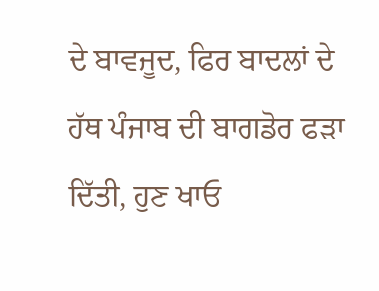ਦੇ ਬਾਵਜੂਦ, ਫਿਰ ਬਾਦਲਾਂ ਦੇ ਹੱਥ ਪੰਜਾਬ ਦੀ ਬਾਗਡੋਰ ਫੜਾ
ਦਿੱਤੀ, ਹੁਣ ਖਾਓ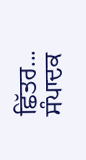ਛਿੱਤਰ...
ਸੰਪਾਦਕ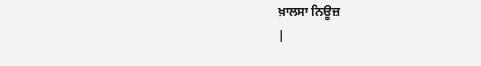ਖ਼ਾਲਸਾ ਨਿਊਜ਼
|